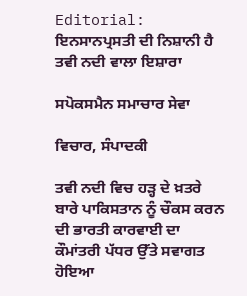Editorial: ਇਨਸਾਨਪ੍ਰਸਤੀ ਦੀ ਨਿਸ਼ਾਨੀ ਹੈ ਤਵੀ ਨਦੀ ਵਾਲਾ ਇਸ਼ਾਰਾ

ਸਪੋਕਸਮੈਨ ਸਮਾਚਾਰ ਸੇਵਾ

ਵਿਚਾਰ, ਸੰਪਾਦਕੀ

ਤਵੀ ਨਦੀ ਵਿਚ ਹੜ੍ਹ ਦੇ ਖ਼ਤਰੇ ਬਾਰੇ ਪਾਕਿਸਤਾਨ ਨੂੰ ਚੌਕਸ ਕਰਨ ਦੀ ਭਾਰਤੀ ਕਾਰਵਾਈ ਦਾ ਕੌਮਾਂਤਰੀ ਪੱਧਰ ਉੱਤੇ ਸਵਾਗਤ ਹੋਇਆ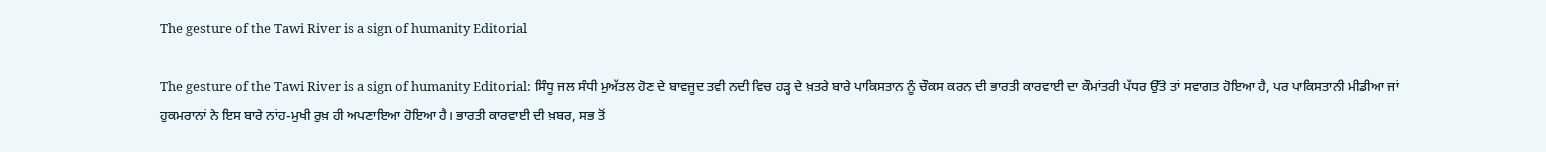The gesture of the Tawi River is a sign of humanity Editorial

The gesture of the Tawi River is a sign of humanity Editorial: ਸਿੰਧੂ ਜਲ ਸੰਧੀ ਮੁਅੱਤਲ ਹੋਣ ਦੇ ਬਾਵਜੂਦ ਤਵੀ ਨਦੀ ਵਿਚ ਹੜ੍ਹ ਦੇ ਖ਼ਤਰੇ ਬਾਰੇ ਪਾਕਿਸਤਾਨ ਨੂੰ ਚੌਕਸ ਕਰਨ ਦੀ ਭਾਰਤੀ ਕਾਰਵਾਈ ਦਾ ਕੌਮਾਂਤਰੀ ਪੱਧਰ ਉੱਤੇ ਤਾਂ ਸਵਾਗਤ ਹੋਇਆ ਹੈ, ਪਰ ਪਾਕਿਸਤਾਨੀ ਮੀਡੀਆ ਜਾਂ ਹੁਕਮਰਾਨਾਂ ਨੇ ਇਸ ਬਾਰੇ ਨਾਂਹ-ਮੁਖੀ ਰੁਖ਼ ਹੀ ਅਪਣਾਇਆ ਹੋਇਆ ਹੈ। ਭਾਰਤੀ ਕਾਰਵਾਈ ਦੀ ਖ਼ਬਰ, ਸਭ ਤੋਂ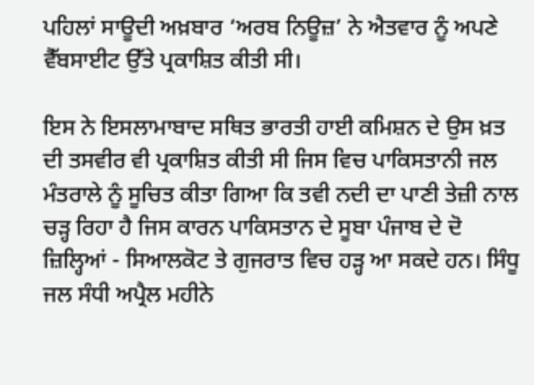ਪਹਿਲਾਂ ਸਾਊਦੀ ਅਖ਼ਬਾਰ ‘ਅਰਬ ਨਿਊਜ਼’ ਨੇ ਐਤਵਾਰ ਨੂੰ ਅਪਣੇ ਵੈੱਬਸਾਈਟ ਉੱਤੇ ਪ੍ਰਕਾਸ਼ਿਤ ਕੀਤੀ ਸੀ।

ਇਸ ਨੇ ਇਸਲਾਮਾਬਾਦ ਸਥਿਤ ਭਾਰਤੀ ਹਾਈ ਕਮਿਸ਼ਨ ਦੇ ਉਸ ਖ਼ਤ ਦੀ ਤਸਵੀਰ ਵੀ ਪ੍ਰਕਾਸ਼ਿਤ ਕੀਤੀ ਸੀ ਜਿਸ ਵਿਚ ਪਾਕਿਸਤਾਨੀ ਜਲ ਮੰਤਰਾਲੇ ਨੂੰ ਸੂਚਿਤ ਕੀਤਾ ਗਿਆ ਕਿ ਤਵੀ ਨਦੀ ਦਾ ਪਾਣੀ ਤੇਜ਼ੀ ਨਾਲ ਚੜ੍ਹ ਰਿਹਾ ਹੈ ਜਿਸ ਕਾਰਨ ਪਾਕਿਸਤਾਨ ਦੇ ਸੂਬਾ ਪੰਜਾਬ ਦੇ ਦੋ ਜ਼ਿਲ੍ਹਿਆਂ - ਸਿਆਲਕੋਟ ਤੇ ਗੁਜਰਾਤ ਵਿਚ ਹੜ੍ਹ ਆ ਸਕਦੇ ਹਨ। ਸਿੰਧੂ ਜਲ ਸੰਧੀ ਅਪ੍ਰੈਲ ਮਹੀਨੇ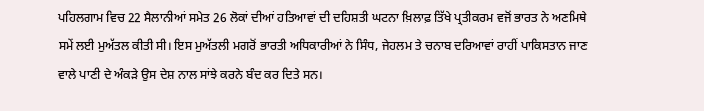ਪਹਿਲਗਾਮ ਵਿਚ 22 ਸੈਲਾਨੀਆਂ ਸਮੇਤ 26 ਲੋਕਾਂ ਦੀਆਂ ਹਤਿਆਵਾਂ ਦੀ ਦਹਿਸ਼ਤੀ ਘਟਨਾ ਖ਼ਿਲਾਫ਼ ਤਿੱਖੇ ਪ੍ਰਤੀਕਰਮ ਵਜੋਂ ਭਾਰਤ ਨੇ ਅਣਮਿਥੇ ਸਮੇਂ ਲਈ ਮੁਅੱਤਲ ਕੀਤੀ ਸੀ। ਇਸ ਮੁਅੱਤਲੀ ਮਗਰੋਂ ਭਾਰਤੀ ਅਧਿਕਾਰੀਆਂ ਨੇ ਸਿੰਧ, ਜੇਹਲਮ ਤੇ ਚਨਾਬ ਦਰਿਆਵਾਂ ਰਾਹੀਂ ਪਾਕਿਸਤਾਨ ਜਾਣ ਵਾਲੇ ਪਾਣੀ ਦੇ ਅੰਕੜੇ ਉਸ ਦੇਸ਼ ਨਾਲ ਸਾਂਝੇ ਕਰਨੇ ਬੰਦ ਕਰ ਦਿਤੇ ਸਨ।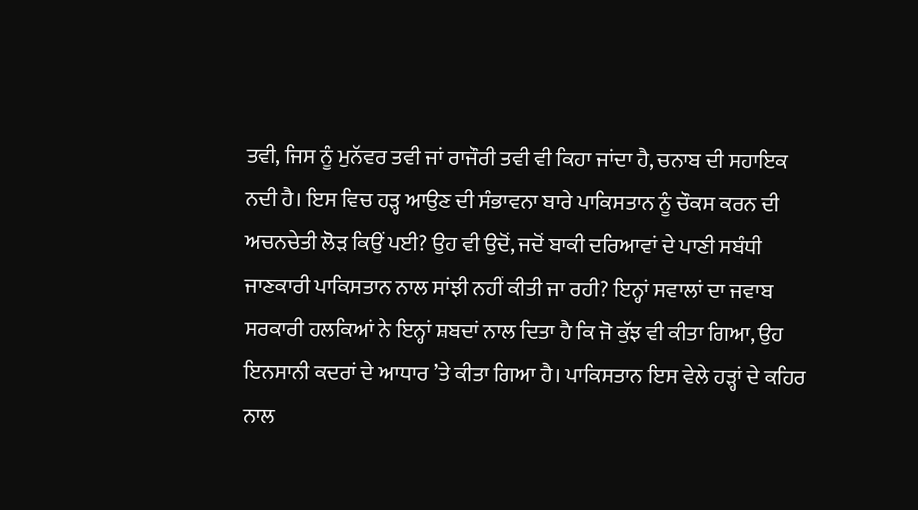ਤਵੀ, ਜਿਸ ਨੂੰ ਮੁਨੱਵਰ ਤਵੀ ਜਾਂ ਰਾਜੌਰੀ ਤਵੀ ਵੀ ਕਿਹਾ ਜਾਂਦਾ ਹੈ, ਚਨਾਬ ਦੀ ਸਹਾਇਕ ਨਦੀ ਹੈ। ਇਸ ਵਿਚ ਹੜ੍ਹ ਆਉਣ ਦੀ ਸੰਭਾਵਨਾ ਬਾਰੇ ਪਾਕਿਸਤਾਨ ਨੂੰ ਚੌਕਸ ਕਰਨ ਦੀ ਅਚਨਚੇਤੀ ਲੋੜ ਕਿਉਂ ਪਈ? ਉਹ ਵੀ ਉਦੋਂ, ਜਦੋਂ ਬਾਕੀ ਦਰਿਆਵਾਂ ਦੇ ਪਾਣੀ ਸਬੰਧੀ ਜਾਣਕਾਰੀ ਪਾਕਿਸਤਾਨ ਨਾਲ ਸਾਂਝੀ ਨਹੀਂ ਕੀਤੀ ਜਾ ਰਹੀ? ਇਨ੍ਹਾਂ ਸਵਾਲਾਂ ਦਾ ਜਵਾਬ ਸਰਕਾਰੀ ਹਲਕਿਆਂ ਨੇ ਇਨ੍ਹਾਂ ਸ਼ਬਦਾਂ ਨਾਲ ਦਿਤਾ ਹੈ ਕਿ ਜੋ ਕੁੱਝ ਵੀ ਕੀਤਾ ਗਿਆ, ਉਹ ਇਨਸਾਨੀ ਕਦਰਾਂ ਦੇ ਆਧਾਰ ’ਤੇ ਕੀਤਾ ਗਿਆ ਹੈ। ਪਾਕਿਸਤਾਨ ਇਸ ਵੇਲੇ ਹੜ੍ਹਾਂ ਦੇ ਕਹਿਰ ਨਾਲ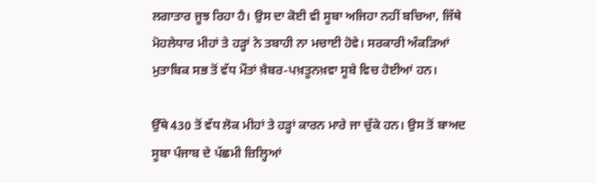ਲਗਾਤਾਰ ਜੂਝ ਰਿਹਾ ਹੈ। ਉਸ ਦਾ ਕੋਈ ਵੀ ਸੂਬਾ ਅਜਿਹਾ ਨਹੀਂ ਬਚਿਆ, ਜਿੱਥੇ ਮੋਹਲੇਧਾਰ ਮੀਹਾਂ ਤੇ ਹੜ੍ਹਾਂ ਨੇ ਤਬਾਹੀ ਨਾ ਮਚਾਈ ਹੋਵੇ। ਸਰਕਾਰੀ ਅੰਕੜਿਆਂ ਮੁਤਾਬਿਕ ਸਭ ਤੋਂ ਵੱਧ ਮੌਤਾਂ ਖ਼ੈਬਰ-ਪਖ਼ਤੂਨਖ਼ਵਾ ਸੂਬੇ ਵਿਚ ਹੋਈਆਂ ਹਨ।

ਉੱਥੇ 430 ਤੋਂ ਵੱਧ ਲੋਕ ਮੀਹਾਂ ਤੇ ਹੜ੍ਹਾਂ ਕਾਰਨ ਮਾਰੇ ਜਾ ਚੁੱਕੇ ਹਨ। ਉਸ ਤੋਂ ਬਾਅਦ ਸੂਬਾ ਪੰਜਾਬ ਦੇ ਪੱਛਮੀ ਜ਼ਿਲ੍ਹਿਆਂ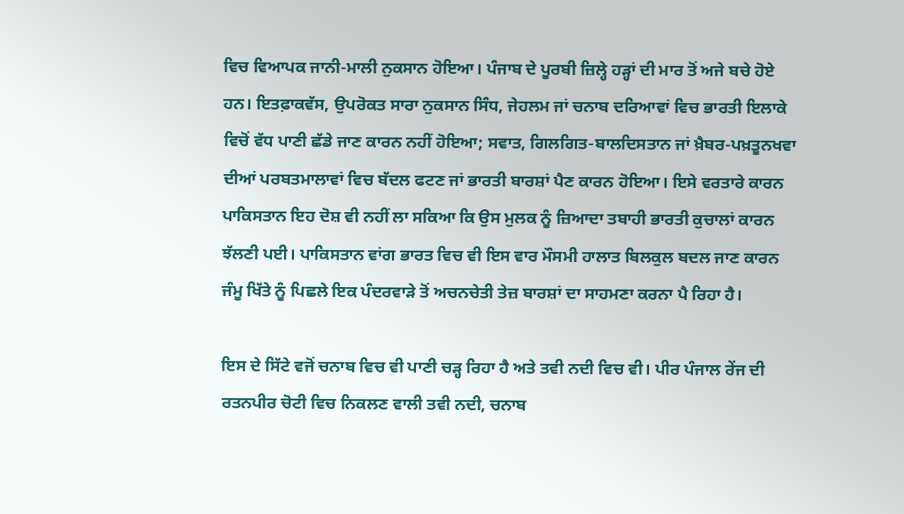ਵਿਚ ਵਿਆਪਕ ਜਾਨੀ-ਮਾਲੀ ਨੁਕਸਾਨ ਹੋਇਆ। ਪੰਜਾਬ ਦੇ ਪੂਰਬੀ ਜ਼ਿਲ੍ਹੇ ਹੜ੍ਹਾਂ ਦੀ ਮਾਰ ਤੋਂ ਅਜੇ ਬਚੇ ਹੋਏ ਹਨ। ਇਤਫ਼ਾਕਵੱਸ, ਉਪਰੋਕਤ ਸਾਰਾ ਨੁਕਸਾਨ ਸਿੰਧ, ਜੇਹਲਮ ਜਾਂ ਚਨਾਬ ਦਰਿਆਵਾਂ ਵਿਚ ਭਾਰਤੀ ਇਲਾਕੇ ਵਿਚੋਂ ਵੱਧ ਪਾਣੀ ਛੱਡੇ ਜਾਣ ਕਾਰਨ ਨਹੀਂ ਹੋਇਆ; ਸਵਾਤ, ਗਿਲਗਿਤ-ਬਾਲਦਿਸਤਾਨ ਜਾਂ ਖ਼ੈਬਰ-ਪਖ਼ਤੂਨਖਵਾ ਦੀਆਂ ਪਰਬਤਮਾਲਾਵਾਂ ਵਿਚ ਬੱਦਲ ਫਟਣ ਜਾਂ ਭਾਰਤੀ ਬਾਰਸ਼ਾਂ ਪੈਣ ਕਾਰਨ ਹੋਇਆ। ਇਸੇ ਵਰਤਾਰੇ ਕਾਰਨ ਪਾਕਿਸਤਾਨ ਇਹ ਦੋਸ਼ ਵੀ ਨਹੀਂ ਲਾ ਸਕਿਆ ਕਿ ਉਸ ਮੁਲਕ ਨੂੰ ਜ਼ਿਆਦਾ ਤਬਾਹੀ ਭਾਰਤੀ ਕੁਚਾਲਾਂ ਕਾਰਨ ਝੱਲਣੀ ਪਈ। ਪਾਕਿਸਤਾਨ ਵਾਂਗ ਭਾਰਤ ਵਿਚ ਵੀ ਇਸ ਵਾਰ ਮੌਸਮੀ ਹਾਲਾਤ ਬਿਲਕੁਲ ਬਦਲ ਜਾਣ ਕਾਰਨ ਜੰਮੂ ਖਿੱਤੇ ਨੂੰ ਪਿਛਲੇ ਇਕ ਪੰਦਰਵਾੜੇ ਤੋਂ ਅਚਨਚੇਤੀ ਤੇਜ਼ ਬਾਰਸ਼ਾਂ ਦਾ ਸਾਹਮਣਾ ਕਰਨਾ ਪੈ ਰਿਹਾ ਹੈ।

ਇਸ ਦੇ ਸਿੱਟੇ ਵਜੋਂ ਚਨਾਬ ਵਿਚ ਵੀ ਪਾਣੀ ਚੜ੍ਹ ਰਿਹਾ ਹੈ ਅਤੇ ਤਵੀ ਨਦੀ ਵਿਚ ਵੀ। ਪੀਰ ਪੰਜਾਲ ਰੇਂਜ ਦੀ ਰਤਨਪੀਰ ਚੋਟੀ ਵਿਚ ਨਿਕਲਣ ਵਾਲੀ ਤਵੀ ਨਦੀ, ਚਨਾਬ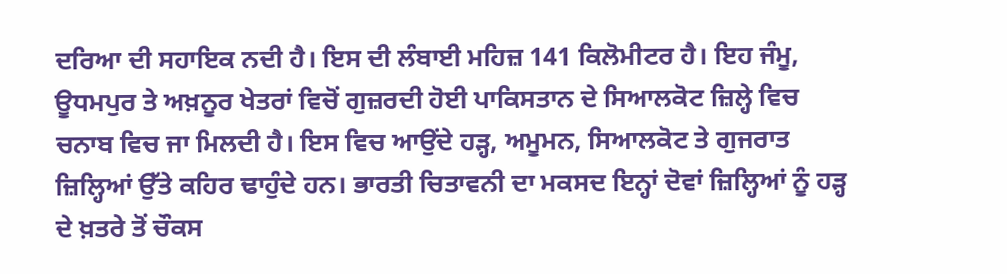ਦਰਿਆ ਦੀ ਸਹਾਇਕ ਨਦੀ ਹੈ। ਇਸ ਦੀ ਲੰਬਾਈ ਮਹਿਜ਼ 141 ਕਿਲੋਮੀਟਰ ਹੈ। ਇਹ ਜੰਮੂ, ਊਧਮਪੁਰ ਤੇ ਅਖ਼ਨੂਰ ਖੇਤਰਾਂ ਵਿਚੋਂ ਗੁਜ਼ਰਦੀ ਹੋਈ ਪਾਕਿਸਤਾਨ ਦੇ ਸਿਆਲਕੋਟ ਜ਼ਿਲ੍ਹੇ ਵਿਚ ਚਨਾਬ ਵਿਚ ਜਾ ਮਿਲਦੀ ਹੈ। ਇਸ ਵਿਚ ਆਉਂਦੇ ਹੜ੍ਹ, ਅਮੂਮਨ, ਸਿਆਲਕੋਟ ਤੇ ਗੁਜਰਾਤ ਜ਼ਿਲ੍ਹਿਆਂ ਉੱਤੇ ਕਹਿਰ ਢਾਹੁੰਦੇ ਹਨ। ਭਾਰਤੀ ਚਿਤਾਵਨੀ ਦਾ ਮਕਸਦ ਇਨ੍ਹਾਂ ਦੋਵਾਂ ਜ਼ਿਲ੍ਹਿਆਂ ਨੂੰ ਹੜ੍ਹ ਦੇ ਖ਼ਤਰੇ ਤੋਂ ਚੌਕਸ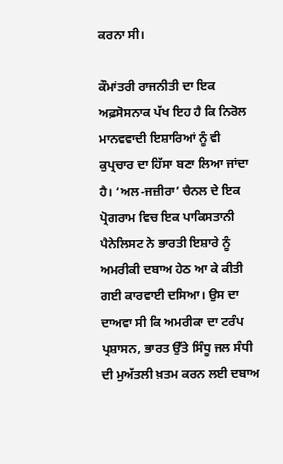ਕਰਨਾ ਸੀ।

ਕੌਮਾਂਤਰੀ ਰਾਜਨੀਤੀ ਦਾ ਇਕ ਅਫ਼ਸੋਸਨਾਕ ਪੱਖ ਇਹ ਹੈ ਕਿ ਨਿਰੋਲ ਮਾਨਵਵਾਦੀ ਇਸ਼ਾਰਿਆਂ ਨੂੰ ਵੀ ਕੁਪ੍ਰਚਾਰ ਦਾ ਹਿੱਸਾ ਬਣਾ ਲਿਆ ਜਾਂਦਾ ਹੈ। ‘ਅਲ-ਜਜ਼ੀਰਾ’ ਚੈਨਲ ਦੇ ਇਕ ਪ੍ਰੋਗਰਾਮ ਵਿਚ ਇਕ ਪਾਕਿਸਤਾਨੀ ਪੈਨੇਲਿਸਟ ਨੇ ਭਾਰਤੀ ਇਸ਼ਾਰੇ ਨੂੰ ਅਮਰੀਕੀ ਦਬਾਅ ਹੇਠ ਆ ਕੇ ਕੀਤੀ ਗਈ ਕਾਰਵਾਈ ਦਸਿਆ। ਉਸ ਦਾ ਦਾਅਵਾ ਸੀ ਕਿ ਅਮਰੀਕਾ ਦਾ ਟਰੰਪ ਪ੍ਰਸ਼ਾਸਨ, ਭਾਰਤ ਉੱਤੇ ਸਿੰਧੂ ਜਲ ਸੰਧੀ ਦੀ ਮੁਅੱਤਲੀ ਖ਼ਤਮ ਕਰਨ ਲਈ ਦਬਾਅ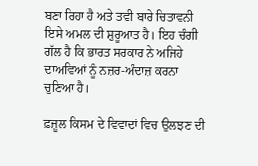ਬਣਾ ਰਿਹਾ ਹੈ ਅਤੇ ਤਵੀ ਬਾਰੇ ਚਿਤਾਵਨੀ ਇਸੇ ਅਮਲ ਦੀ ਸ਼ੁਰੂਆਤ ਹੈ। ਇਹ ਚੰਗੀ ਗੱਲ ਹੈ ਕਿ ਭਾਰਤ ਸਰਕਾਰ ਨੇ ਅਜਿਹੇ ਦਾਅਵਿਆਂ ਨੂੰ ਨਜ਼ਰ-ਅੰਦਾਜ਼ ਕਰਨਾ ਚੁਣਿਆ ਹੈ।

ਫ਼ਜ਼ੂਲ ਕਿਸਮ ਦੇ ਵਿਵਾਦਾਂ ਵਿਚ ਉਲਝਣ ਦੀ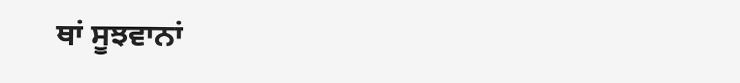ਥਾਂ ਸੂਝਵਾਨਾਂ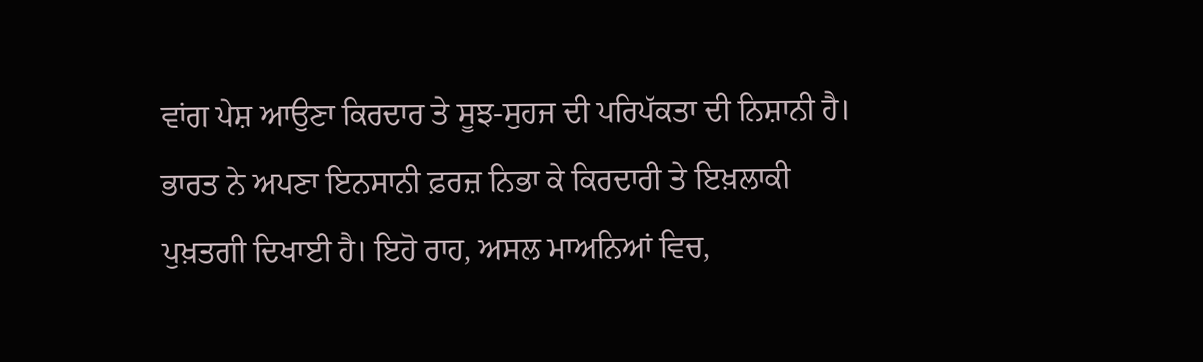ਵਾਂਗ ਪੇਸ਼ ਆਉਣਾ ਕਿਰਦਾਰ ਤੇ ਸੂਝ-ਸੁਹਜ ਦੀ ਪਰਿਪੱਕਤਾ ਦੀ ਨਿਸ਼ਾਨੀ ਹੈ। ਭਾਰਤ ਨੇ ਅਪਣਾ ਇਨਸਾਨੀ ਫ਼ਰਜ਼ ਨਿਭਾ ਕੇ ਕਿਰਦਾਰੀ ਤੇ ਇਖ਼ਲਾਕੀ ਪੁਖ਼ਤਗੀ ਦਿਖਾਈ ਹੈ। ਇਹੋ ਰਾਹ, ਅਸਲ ਮਾਅਨਿਆਂ ਵਿਚ,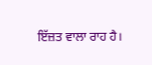ਇੱਜ਼ਤ ਵਾਲਾ ਰਾਹ ਹੈ।